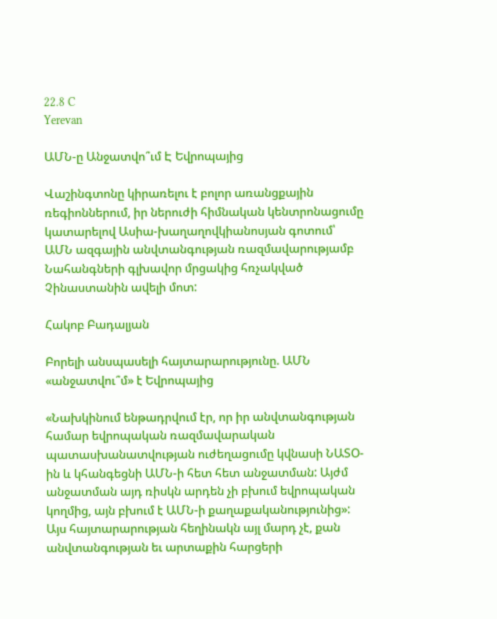22.8 C
Yerevan

ԱՄՆ‑ը Անջատվո՞ւմ Է Եվրոպայից

Վաշինգտոնը կիրառելու է բոլոր առանցքային ռեգիոններում, իր ներուժի հիմնական կենտրոնացումը կատարելով Ասիա-խաղաղովկիանոսյան գոտում՝ ԱՄՆ ազգային անվտանգության ռազմավարությամբ Նահանգների գլխավոր մրցակից հռչակված Չինաստանին ավելի մոտ:

Հակոբ Բադալյան

Բորելի անսպասելի հայտարարությունը. ԱՄՆ «անջատվու՞մ» է Եվրոպայից

«Նախկինում ենթադրվում էր, որ իր անվտանգության համար եվրոպական ռազմավարական պատասխանատվության ուժեղացումը կվնասի ՆԱՏՕ-ին և կհանգեցնի ԱՄՆ‑ի հետ հետ անջատման: Այժմ անջատման այդ ռիսկն արդեն չի բխում եվրոպական կողմից, այն բխում է ԱՄՆ‑ի քաղաքականությունից»: Այս հայտարարության հեղինակն այլ մարդ չէ, քան անվտանգության եւ արտաքին հարցերի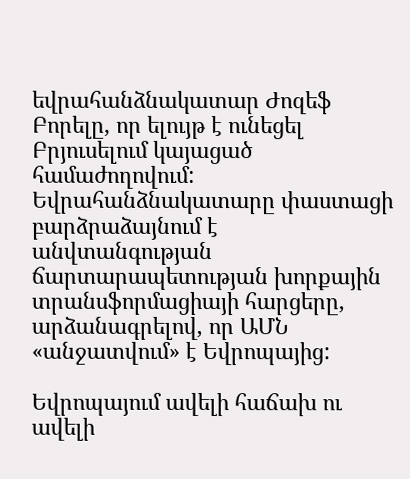եվրահանձնակատար Ժոզեֆ Բորելը, որ ելույթ է ունեցել Բրյուսելում կայացած համաժողովում: Եվրահանձնակատարը փաստացի բարձրաձայնում է անվտանգության ճարտարապետության խորքային տրանսֆորմացիայի հարցերը, արձանագրելով, որ ԱՄՆ «անջատվում» է Եվրոպայից:

Եվրոպայում ավելի հաճախ ու ավելի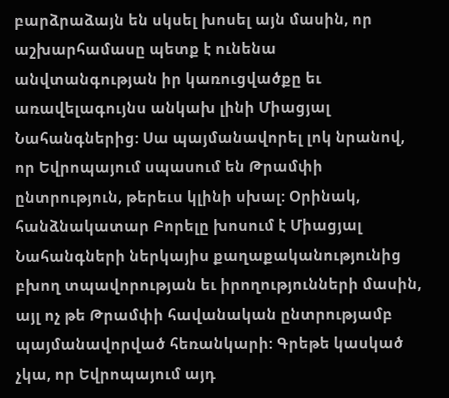բարձրաձայն են սկսել խոսել այն մասին, որ աշխարհամասը պետք է ունենա անվտանգության իր կառուցվածքը եւ առավելագույնս անկախ լինի Միացյալ Նահանգներից: Սա պայմանավորել լոկ նրանով, որ Եվրոպայում սպասում են Թրամփի ընտրություն, թերեւս կլինի սխալ: Օրինակ, հանձնակատար Բորելը խոսում է Միացյալ Նահանգների ներկայիս քաղաքականությունից բխող տպավորության եւ իրողությունների մասին, այլ ոչ թե Թրամփի հավանական ընտրությամբ պայմանավորված հեռանկարի: Գրեթե կասկած չկա, որ Եվրոպայում այդ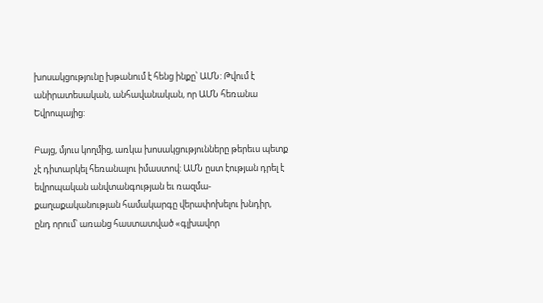խոսակցությունը խթանում է հենց ինքը՝ ԱՄՆ: Թվում է անիրատեսական, անհավանական, որ ԱՄՆ հեռանա Եվրոպայից:

Բայց, մյուս կողմից, առկա խոսակցությունները թերեւս պետք չէ դիտարկել հեռանալու իմաստով: ԱՄՆ ըստ էության դրել է եվրոպական անվտանգության եւ ռազմա-քաղաքականության համակարգը վերափոխելու խնդիր, ընդ որում՝ առանց հաստատված «գլխավոր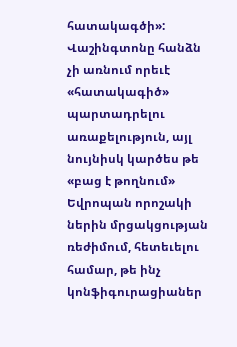հատակագծի»: Վաշինգտոնը հանձն չի առնում որեւէ «հատակագիծ» պարտադրելու առաքելություն, այլ նույնիսկ կարծես թե «բաց է թողնում» Եվրոպան որոշակի ներին մրցակցության ռեժիմում, հետեւելու համար, թե ինչ կոնֆիգուրացիաներ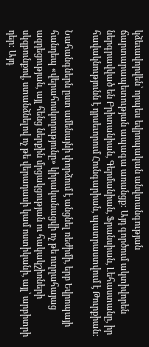կձեւավորվեն՝ որպես եվրոպական անվտանգության ճարտարապետության ապագա առանցք: Այդ գործում ակտիվորեն ներգրավված են Բրիտանիան, Գերմանիան, Ֆրանսիան, Լեհաստանը, իր հավակնությունն է դրսեւորում Հունգարիան, պատրաստվում է Թուրքիան:

Նահանգներն ըստ ամենայնի փորձում է անցնել ռեժիմի, երբ Եվրոպայի հանդեպ «վերահոսկողությունը» կիրականացվի ոչ թե ուղղահայաց ազդեցության, այլ հենց ներքին մրցակցության ու հակակշիռների սկզբունքով, ստանձնելով ոչ թե վերադասի կամ ոստիկանի, այլ՝ արբիտրի դեր: Այդ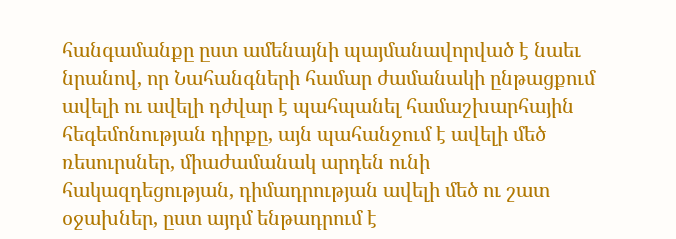հանգամանքը ըստ ամենայնի պայմանավորված է նաեւ նրանով, որ Նահանգների համար ժամանակի ընթացքում ավելի ու ավելի դժվար է պահպանել համաշխարհային հեգեմոնության դիրքը, այն պահանջում է ավելի մեծ ռեսուրսներ, միաժամանակ արդեն ունի հակազդեցության, դիմադրության ավելի մեծ ու շատ օջախներ, ըստ այդմ ենթադրում է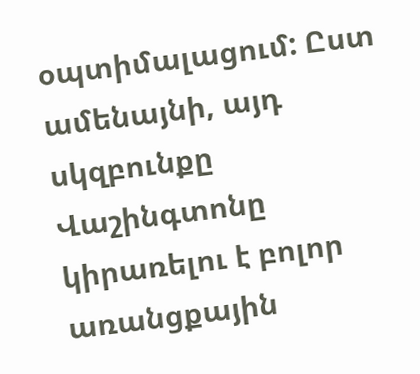օպտիմալացում: Ըստ ամենայնի, այդ սկզբունքը Վաշինգտոնը կիրառելու է բոլոր առանցքային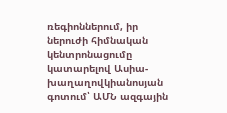ռեգիոններում, իր ներուժի հիմնական կենտրոնացումը կատարելով Ասիա-խաղաղովկիանոսյան գոտում՝ ԱՄՆ ազգային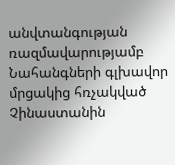անվտանգության ռազմավարությամբ Նահանգների գլխավոր մրցակից հռչակված Չինաստանին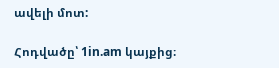ավելի մոտ:

Հոդվածը՝ 1in.am կայքից։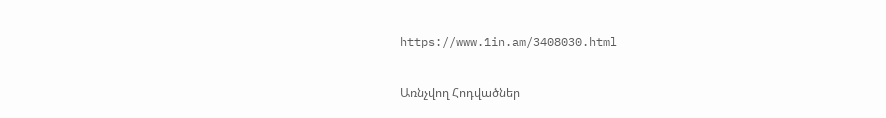https://www.1in.am/3408030.html

Առնչվող Հոդվածներ